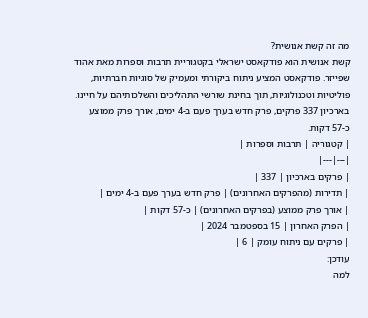מה זה קשת אנושית?
קשת אנושית הוא פודקאסט ישראלי בקטגוריית תרבות וספרות מאת אהוד שפייזר. פודקאסט המציע ניתוח ביקורתי ומעמיק של סוגיות חברתיות, פוליטיות וטכנולוגיות, תוך בחינת שורשי התהליכים והשלכותיהם על חיינו. בארכיון 337 פרקים, פרק חדש בערך פעם ב-4 ימים, אורך פרק ממוצע כ-57 דקות.
| קטגוריה | תרבות וספרות |
|---|---|
| פרקים בארכיון | 337 |
| תדירות (מהפרקים האחרונים) | פרק חדש בערך פעם ב-4 ימים |
| אורך פרק ממוצע (בפרקים האחרונים) | כ-57 דקות |
| הפרק האחרון | 15 בספטמבר 2024 |
| פרקים עם ניתוח עומק | 6 |
עודכן:
למה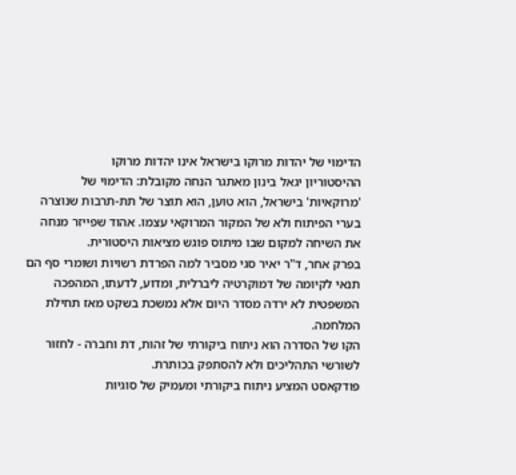הדימוי של יהדות מרוקו בישראל אינו יהדות מרוקו
ההיסטוריון יגאל בינון מאתגר הנחה מקובלת: הדימוי של 'מרוקאיות' בישראל, הוא טוען, הוא תוצר של תת-תרבות שנוצרה בערי הפיתוח ולא של המקור המרוקאי עצמו. אהוד שפייזר מנחה את השיחה למקום שבו מיתוס פוגש מציאות היסטורית.
בפרק אחר, ד"ר יאיר סגי מסביר למה הפרדת רשויות ושומרי סף הם תנאי לקיומה של דמוקרטיה ליברלית, ומדוע, לדעתו, המהפכה המשפטית לא ירדה מסדר היום אלא נמשכת בשקט מאז תחילת המלחמה.
הקו של הסדרה הוא ניתוח ביקורתי של זהות, דת וחברה - לחזור לשורשי התהליכים ולא להסתפק בכותרת.
פודקאסט המציע ניתוח ביקורתי ומעמיק של סוגיות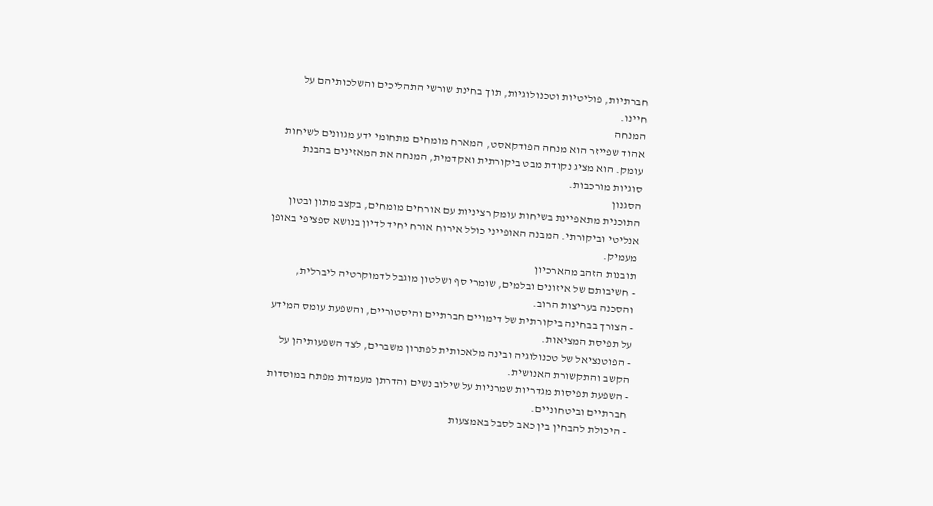חברתיות, פוליטיות וטכנולוגיות, תוך בחינת שורשי התהליכים והשלכותיהם על חיינו.
המנחה
אהוד שפייזר הוא מנחה הפודקאסט, המארח מומחים מתחומי ידע מגוונים לשיחות עומק. הוא מציג נקודת מבט ביקורתית ואקדמית, המנחה את המאזינים בהבנת סוגיות מורכבות.
הסגנון
התוכנית מתאפיינת בשיחות עומק רציניות עם אורחים מומחים, בקצב מתון ובטון אנליטי וביקורתי. המבנה האופייני כולל אירוח אורח יחיד לדיון בנושא ספציפי באופן מעמיק.
תובנות הזהב מהארכיון
- חשיבותם של איזונים ובלמים, שומרי סף ושלטון מוגבל לדמוקרטיה ליברלית, והסכנה בעריצות הרוב.
- הצורך בבחינה ביקורתית של דימויים חברתיים והיסטוריים, והשפעת עומס המידע על תפיסת המציאות.
- הפוטנציאל של טכנולוגיה ובינה מלאכותית לפתרון משברים, לצד השפעותיהן על הקשב והתקשורת האנושית.
- השפעת תפיסות מגדריות שמרניות על שילוב נשים והדרתן מעמדות מפתח במוסדות חברתיים וביטחוניים.
- היכולת להבחין בין כאב לסבל באמצעות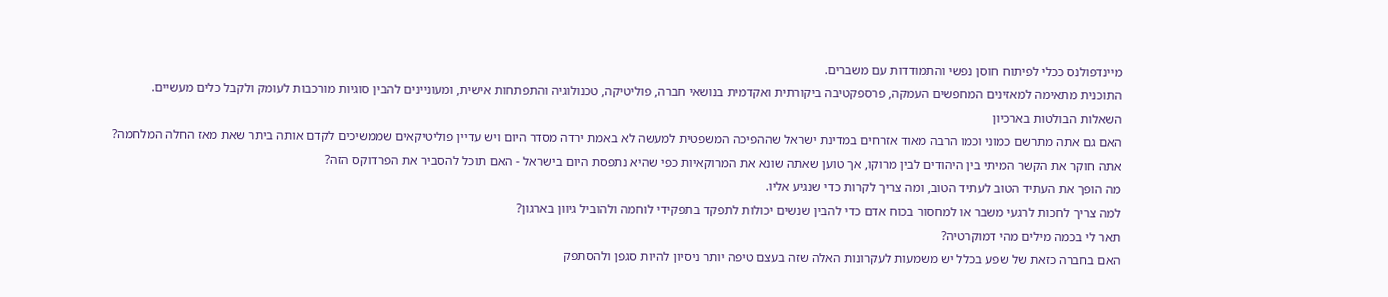מיינדפולנס ככלי לפיתוח חוסן נפשי והתמודדות עם משברים.
התוכנית מתאימה למאזינים המחפשים העמקה, פרספקטיבה ביקורתית ואקדמית בנושאי חברה, פוליטיקה, טכנולוגיה והתפתחות אישית, ומעוניינים להבין סוגיות מורכבות לעומק ולקבל כלים מעשיים.
השאלות הבולטות בארכיון
האם גם אתה מתרשם כמוני וכמו הרבה מאוד אזרחים במדינת ישראל שההפיכה המשפטית למעשה לא באמת ירדה מסדר היום ויש עדיין פוליטיקאים שממשיכים לקדם אותה ביתר שאת מאז החלה המלחמה?
אתה חוקר את הקשר המיתי בין היהודים לבין מרוקו, אך טוען שאתה שונא את המרוקאיות כפי שהיא נתפסת היום בישראל - האם תוכל להסביר את הפרדוקס הזה?
מה הופך את העתיד הטוב לעתיד הטוב, ומה צריך לקרות כדי שנגיע אליו.
למה צריך לחכות לרגעי משבר או למחסור בכוח אדם כדי להבין שנשים יכולות לתפקד בתפקידי לוחמה ולהוביל גיוון בארגון?
תאר לי בכמה מילים מהי דמוקרטיה?
האם בחברה כזאת של שפע בכלל יש משמעות לעקרונות האלה שזה בעצם טיפה יותר ניסיון להיות סגפן ולהסתפק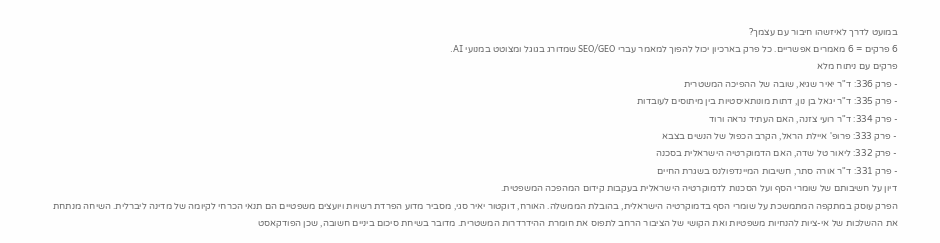במועט לדרך לאיזשהו חיבור עם עצמך?
6 פרקים = 6 מאמרים אפשריים. כל פרק בארכיון יכול להפוך למאמר עברי SEO/GEO שמדורג בגוגל ומצוטט במנועי AI.
פרקים עם ניתוח מלא
- פרק 336: ד"ר יאיר שגיא, שובה של ההפיכה המשטרית
- פרק 335: ד"ר יגאל בן נון, דתות מונותאיסטיות בין מיתוסים לעובדות
- פרק 334: ד"ר רועי צזנה, האם העתיד נראה ורוד
- פרק 333: פרופ' איילת הראל, הקרב הכפול של הנשים בצבא
- פרק 332: ליאור טל שדה, האם הדמוקרטיה הישראלית בסכנה
- פרק 331: ד"ר אורה סתר, חשיבות המיינדפולנס בשגרת החיים
דיון על חשיבותם של שומרי הסף ועל הסכנות לדמוקרטיה הישראלית בעקבות קידום המהפכה המשפטית.
הפרק עוסק במתקפה המתמשכת על שומרי הסף בדמוקרטיה הישראלית, בהובלת הממשלה. האורח, דוקטור יאיר סגי, מסביר מדוע הפרדת רשויות ויועצים משפטיים הם תנאי הכרחי לקיומה של מדינה ליברלית. השיחה מנתחת את ההשלכות של אי-ציות להנחיות משפטיות ואת הקושי של הציבור הרחב לתפוס את חומרת ההידרדרות המשטרית. מדובר בשיחת סיכום ביניים חשובה, שכן הפודקאסט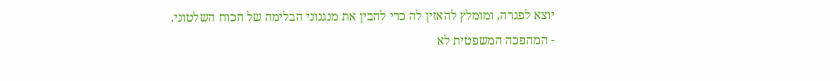יוצא לפגרה, ומומלץ להאזין לה כדי להבין את מנגנוני הבלימה של הכוח השלטוני.
- המהפכה המשפטית לא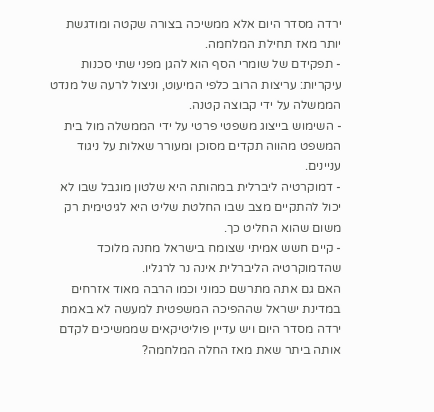ירדה מסדר היום אלא ממשיכה בצורה שקטה ומודגשת יותר מאז תחילת המלחמה.
- תפקידם של שומרי הסף הוא להגן מפני שתי סכנות עיקריות: עריצות הרוב כלפי המיעוט, וניצול לרעה של מנדט הממשלה על ידי קבוצה קטנה.
- השימוש בייצוג משפטי פרטי על ידי הממשלה מול בית המשפט מהווה תקדים מסוכן ומעורר שאלות על ניגוד עניינים.
- דמוקרטיה ליברלית במהותה היא שלטון מוגבל שבו לא יכול להתקיים מצב שבו החלטת שליט היא לגיטימית רק משום שהוא החליט כך.
- קיים חשש אמיתי שצומח בישראל מחנה מלוכד שהדמוקרטיה הליברלית אינה נר לרגליו.
האם גם אתה מתרשם כמוני וכמו הרבה מאוד אזרחים במדינת ישראל שההפיכה המשפטית למעשה לא באמת ירדה מסדר היום ויש עדיין פוליטיקאים שממשיכים לקדם אותה ביתר שאת מאז החלה המלחמה?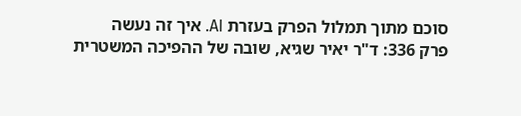סוכם מתוך תמלול הפרק בעזרת AI. איך זה נעשה
פרק 336: ד"ר יאיר שגיא, שובה של ההפיכה המשטרית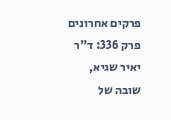פרקים אחרונים
פרק 336: ד"ר יאיר שגיא, שובה של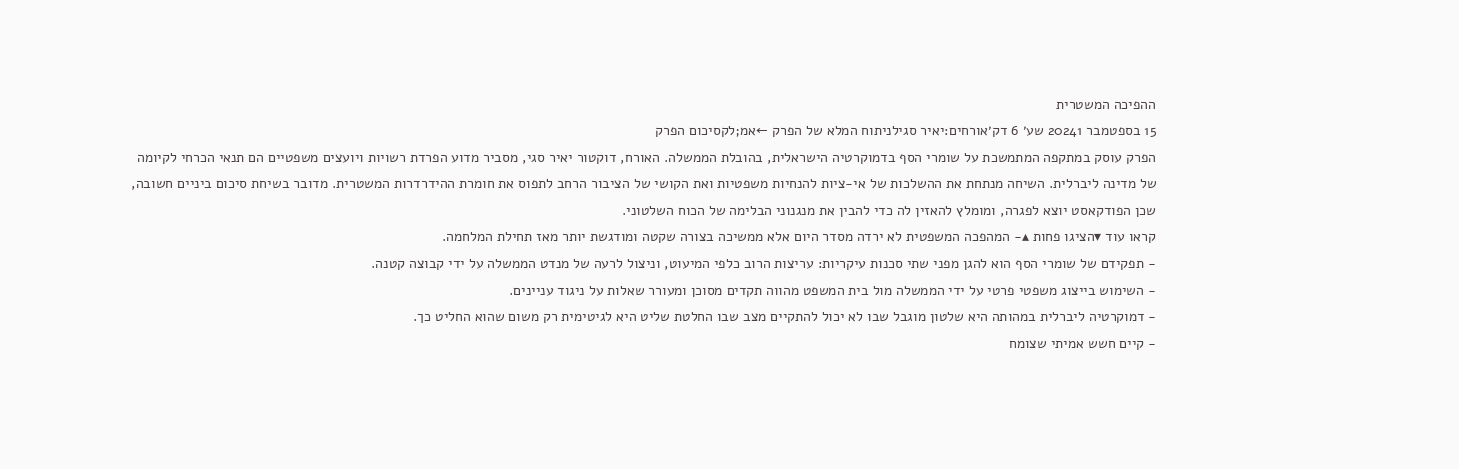ההפיכה המשטרית
15 בספטמבר 20241 שע׳ 6 דק׳אורחים:יאיר סגילניתוח המלא של הפרק ←אמ;לקסיכום הפרק
הפרק עוסק במתקפה המתמשכת על שומרי הסף בדמוקרטיה הישראלית, בהובלת הממשלה. האורח, דוקטור יאיר סגי, מסביר מדוע הפרדת רשויות ויועצים משפטיים הם תנאי הכרחי לקיומה של מדינה ליברלית. השיחה מנתחת את ההשלכות של אי-ציות להנחיות משפטיות ואת הקושי של הציבור הרחב לתפוס את חומרת ההידרדרות המשטרית. מדובר בשיחת סיכום ביניים חשובה, שכן הפודקאסט יוצא לפגרה, ומומלץ להאזין לה כדי להבין את מנגנוני הבלימה של הכוח השלטוני.
קראו עוד ▾הציגו פחות ▴- המהפכה המשפטית לא ירדה מסדר היום אלא ממשיכה בצורה שקטה ומודגשת יותר מאז תחילת המלחמה.
- תפקידם של שומרי הסף הוא להגן מפני שתי סכנות עיקריות: עריצות הרוב כלפי המיעוט, וניצול לרעה של מנדט הממשלה על ידי קבוצה קטנה.
- השימוש בייצוג משפטי פרטי על ידי הממשלה מול בית המשפט מהווה תקדים מסוכן ומעורר שאלות על ניגוד עניינים.
- דמוקרטיה ליברלית במהותה היא שלטון מוגבל שבו לא יכול להתקיים מצב שבו החלטת שליט היא לגיטימית רק משום שהוא החליט כך.
- קיים חשש אמיתי שצומח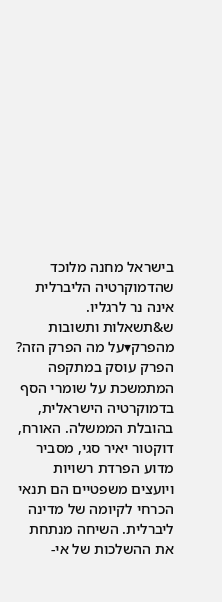בישראל מחנה מלוכד שהדמוקרטיה הליברלית אינה נר לרגליו.
ש&תשאלות ותשובות מהפרק▾על מה הפרק הזה?
הפרק עוסק במתקפה המתמשכת על שומרי הסף בדמוקרטיה הישראלית, בהובלת הממשלה. האורח, דוקטור יאיר סגי, מסביר מדוע הפרדת רשויות ויועצים משפטיים הם תנאי הכרחי לקיומה של מדינה ליברלית. השיחה מנתחת את ההשלכות של אי-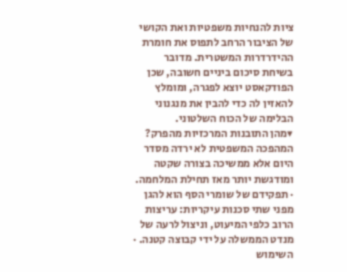ציות להנחיות משפטיות ואת הקושי של הציבור הרחב לתפוס את חומרת ההידרדרות המשטרית. מדובר בשיחת סיכום ביניים חשובה, שכן הפודקאסט יוצא לפגרה, ומומלץ להאזין לה כדי להבין את מנגנוני הבלימה של הכוח השלטוני.
▾מהן התובנות המרכזיות מהפרק?
המהפכה המשפטית לא ירדה מסדר היום אלא ממשיכה בצורה שקטה ומודגשת יותר מאז תחילת המלחמה. · תפקידם של שומרי הסף הוא להגן מפני שתי סכנות עיקריות: עריצות הרוב כלפי המיעוט, וניצול לרעה של מנדט הממשלה על ידי קבוצה קטנה. · השימוש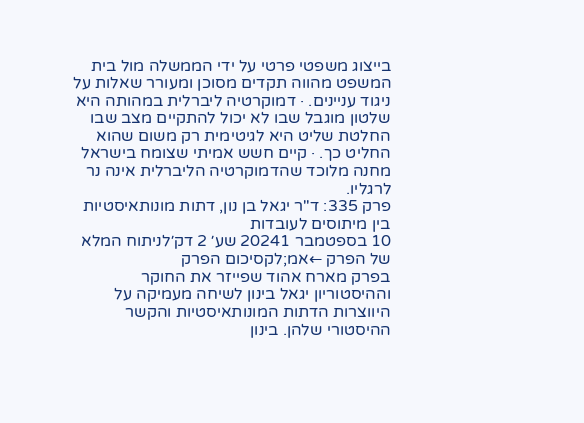בייצוג משפטי פרטי על ידי הממשלה מול בית המשפט מהווה תקדים מסוכן ומעורר שאלות על ניגוד עניינים. · דמוקרטיה ליברלית במהותה היא שלטון מוגבל שבו לא יכול להתקיים מצב שבו החלטת שליט היא לגיטימית רק משום שהוא החליט כך. · קיים חשש אמיתי שצומח בישראל מחנה מלוכד שהדמוקרטיה הליברלית אינה נר לרגליו.
פרק 335: ד"ר יגאל בן נון, דתות מונותאיסטיות בין מיתוסים לעובדות
10 בספטמבר 20241 שע׳ 2 דק׳לניתוח המלא של הפרק ←אמ;לקסיכום הפרק
בפרק מארח אהוד שפייזר את החוקר וההיסטוריון יגאל בינון לשיחה מעמיקה על היווצרות הדתות המונותאיסטיות והקשר ההיסטורי שלהן. בינון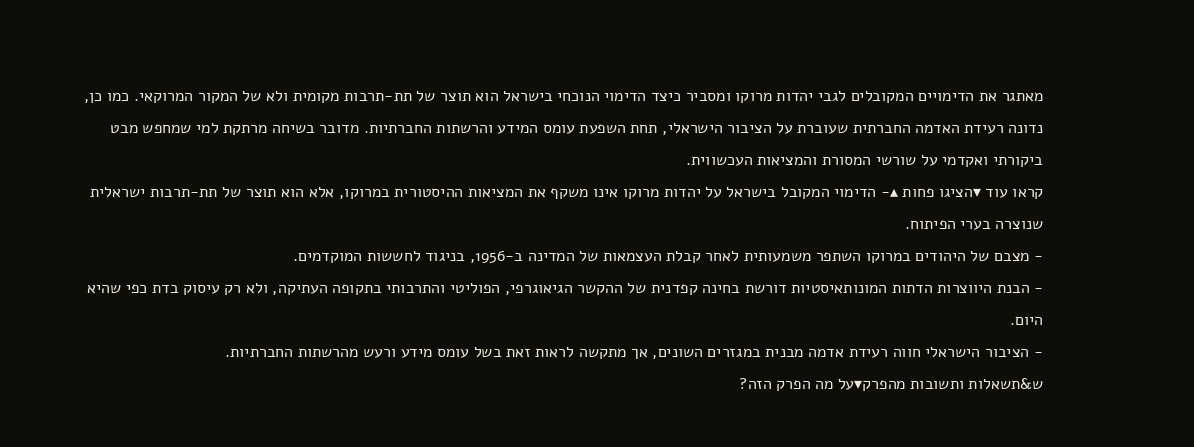מאתגר את הדימויים המקובלים לגבי יהדות מרוקו ומסביר כיצד הדימוי הנוכחי בישראל הוא תוצר של תת-תרבות מקומית ולא של המקור המרוקאי. כמו כן, נדונה רעידת האדמה החברתית שעוברת על הציבור הישראלי, תחת השפעת עומס המידע והרשתות החברתיות. מדובר בשיחה מרתקת למי שמחפש מבט ביקורתי ואקדמי על שורשי המסורת והמציאות העכשווית.
קראו עוד ▾הציגו פחות ▴- הדימוי המקובל בישראל על יהדות מרוקו אינו משקף את המציאות ההיסטורית במרוקו, אלא הוא תוצר של תת-תרבות ישראלית שנוצרה בערי הפיתוח.
- מצבם של היהודים במרוקו השתפר משמעותית לאחר קבלת העצמאות של המדינה ב-1956, בניגוד לחששות המוקדמים.
- הבנת היווצרות הדתות המונותאיסטיות דורשת בחינה קפדנית של ההקשר הגיאוגרפי, הפוליטי והתרבותי בתקופה העתיקה, ולא רק עיסוק בדת כפי שהיא היום.
- הציבור הישראלי חווה רעידת אדמה מבנית במגזרים השונים, אך מתקשה לראות זאת בשל עומס מידע ורעש מהרשתות החברתיות.
ש&תשאלות ותשובות מהפרק▾על מה הפרק הזה?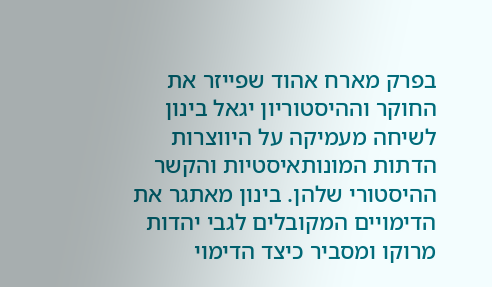בפרק מארח אהוד שפייזר את החוקר וההיסטוריון יגאל בינון לשיחה מעמיקה על היווצרות הדתות המונותאיסטיות והקשר ההיסטורי שלהן. בינון מאתגר את הדימויים המקובלים לגבי יהדות מרוקו ומסביר כיצד הדימוי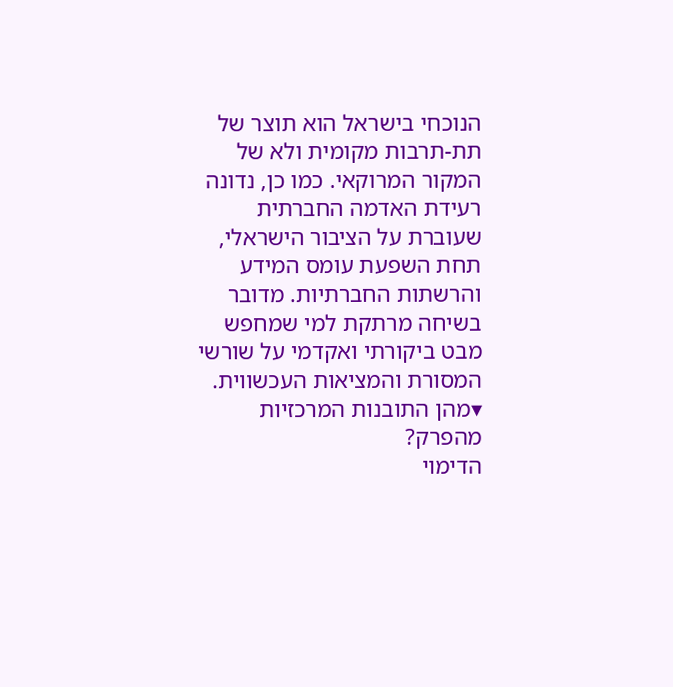הנוכחי בישראל הוא תוצר של תת-תרבות מקומית ולא של המקור המרוקאי. כמו כן, נדונה רעידת האדמה החברתית שעוברת על הציבור הישראלי, תחת השפעת עומס המידע והרשתות החברתיות. מדובר בשיחה מרתקת למי שמחפש מבט ביקורתי ואקדמי על שורשי המסורת והמציאות העכשווית.
▾מהן התובנות המרכזיות מהפרק?
הדימוי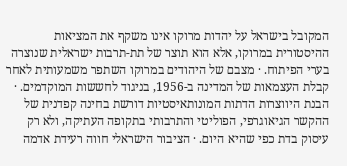המקובל בישראל על יהדות מרוקו אינו משקף את המציאות ההיסטורית במרוקו, אלא הוא תוצר של תת-תרבות ישראלית שנוצרה בערי הפיתוח. · מצבם של היהודים במרוקו השתפר משמעותית לאחר קבלת העצמאות של המדינה ב-1956, בניגוד לחששות המוקדמים. · הבנת היווצרות הדתות המונותאיסטיות דורשת בחינה קפדנית של ההקשר הגיאוגרפי, הפוליטי והתרבותי בתקופה העתיקה, ולא רק עיסוק בדת כפי שהיא היום. · הציבור הישראלי חווה רעידת אדמה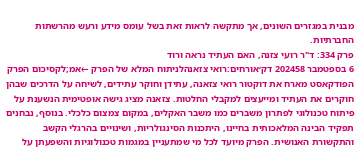מבנית במגזרים השונים, אך מתקשה לראות זאת בשל עומס מידע ורעש מהרשתות החברתיות.
פרק 334: ד"ר רועי צזנה, האם העתיד נראה ורוד
6 בספטמבר 202458 דק׳אורחים:רואי צזאנהלניתוח המלא של הפרק ←אמ;לקסיכום הפרק
הפודקאסט מארח את דוקטור רואי צזאנה, עתידן וחוקר עתידים, לשיחה על הדרכים שבהן חוקרים את העתיד ומייעצים למקבלי החלטות. צזאנה מציג גישה אופטימית הנשענת על פיתוח טכנולוגי לפתרון משברים כמו משבר האקלים, במקום צמצום כלכלי. בנוסף, נבחנים תפקיד הבינה המלאכותית בחיינו, היתכנות הסינגולריות, ושינויים בהרגלי הקשב והתקשורת האנושית. הפרק מיועד לכל מי שמתעניין במגמות טכנולוגיות והשפעתן על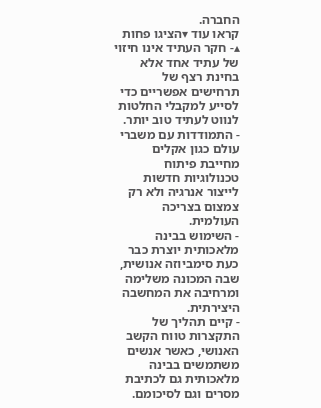החברה.
קראו עוד ▾הציגו פחות ▴- חקר העתיד אינו חיזוי של עתיד אחד אלא בחינת רצף של תרחישים אפשריים כדי לסייע למקבלי החלטות לנווט לעתיד טוב יותר.
- התמודדות עם משברי עולם כגון אקלים מחייבת פיתוח טכנולוגיות חדשות לייצור אנרגיה ולא רק צמצום בצריכה העולמית.
- השימוש בבינה מלאכותית יוצרת כבר כעת סימביוזה אנושית, שבה המכונה משלימה ומרחיבה את המחשבה היצירתית.
- קיים תהליך של התקצרות טווח הקשב האנושי, כאשר אנשים משתמשים בבינה מלאכותית גם לכתיבת מסרים וגם לסיכומם.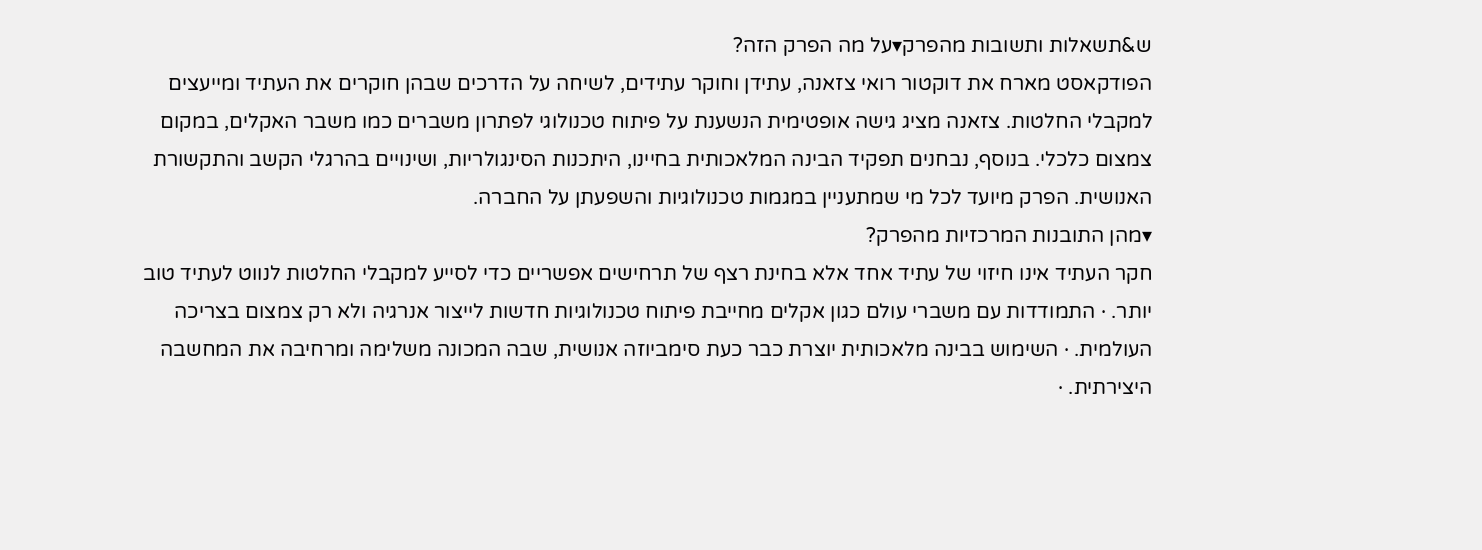ש&תשאלות ותשובות מהפרק▾על מה הפרק הזה?
הפודקאסט מארח את דוקטור רואי צזאנה, עתידן וחוקר עתידים, לשיחה על הדרכים שבהן חוקרים את העתיד ומייעצים למקבלי החלטות. צזאנה מציג גישה אופטימית הנשענת על פיתוח טכנולוגי לפתרון משברים כמו משבר האקלים, במקום צמצום כלכלי. בנוסף, נבחנים תפקיד הבינה המלאכותית בחיינו, היתכנות הסינגולריות, ושינויים בהרגלי הקשב והתקשורת האנושית. הפרק מיועד לכל מי שמתעניין במגמות טכנולוגיות והשפעתן על החברה.
▾מהן התובנות המרכזיות מהפרק?
חקר העתיד אינו חיזוי של עתיד אחד אלא בחינת רצף של תרחישים אפשריים כדי לסייע למקבלי החלטות לנווט לעתיד טוב יותר. · התמודדות עם משברי עולם כגון אקלים מחייבת פיתוח טכנולוגיות חדשות לייצור אנרגיה ולא רק צמצום בצריכה העולמית. · השימוש בבינה מלאכותית יוצרת כבר כעת סימביוזה אנושית, שבה המכונה משלימה ומרחיבה את המחשבה היצירתית. ·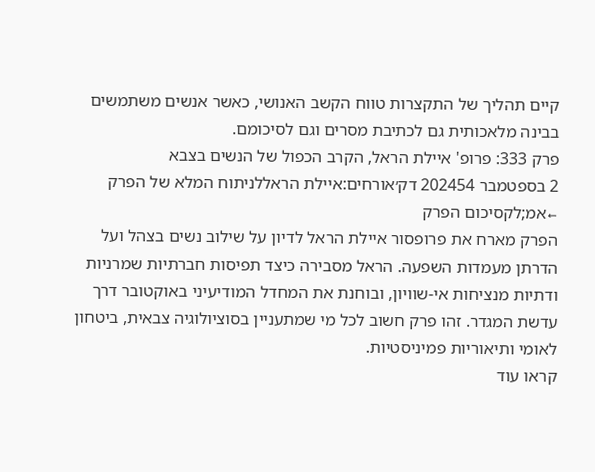קיים תהליך של התקצרות טווח הקשב האנושי, כאשר אנשים משתמשים בבינה מלאכותית גם לכתיבת מסרים וגם לסיכומם.
פרק 333: פרופ' איילת הראל, הקרב הכפול של הנשים בצבא
2 בספטמבר 202454 דק׳אורחים:איילת הראללניתוח המלא של הפרק ←אמ;לקסיכום הפרק
הפרק מארח את פרופסור איילת הראל לדיון על שילוב נשים בצהל ועל הדרתן מעמדות השפעה. הראל מסבירה כיצד תפיסות חברתיות שמרניות ודתיות מנציחות אי-שוויון, ובוחנת את המחדל המודיעיני באוקטובר דרך עדשת המגדר. זהו פרק חשוב לכל מי שמתעניין בסוציולוגיה צבאית, ביטחון לאומי ותיאוריות פמיניסטיות.
קראו עוד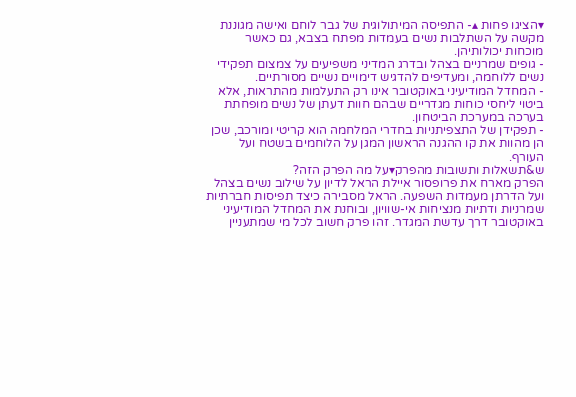▾הציגו פחות ▴- התפיסה המיתולוגית של גבר לוחם ואישה מגוננת מקשה על השתלבות נשים בעמדות מפתח בצבא, גם כאשר מוכחות יכולותיהן.
- גופים שמרניים בצהל ובדרג המדיני משפיעים על צמצום תפקידי נשים ללוחמה, ומעדיפים להדגיש דימויים נשיים מסורתיים.
- המחדל המודיעיני באוקטובר אינו רק התעלמות מהתראות, אלא ביטוי ליחסי כוחות מגדריים שבהם חוות דעתן של נשים מופחתת בערכה במערכת הביטחון.
- תפקידן של התצפיתניות בחדרי המלחמה הוא קריטי ומורכב, שכן הן מהוות את קו ההגנה הראשון המגן על הלוחמים בשטח ועל העורף.
ש&תשאלות ותשובות מהפרק▾על מה הפרק הזה?
הפרק מארח את פרופסור איילת הראל לדיון על שילוב נשים בצהל ועל הדרתן מעמדות השפעה. הראל מסבירה כיצד תפיסות חברתיות שמרניות ודתיות מנציחות אי-שוויון, ובוחנת את המחדל המודיעיני באוקטובר דרך עדשת המגדר. זהו פרק חשוב לכל מי שמתעניין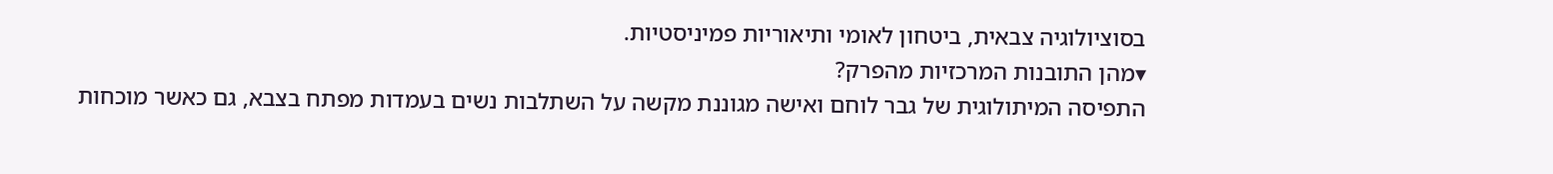בסוציולוגיה צבאית, ביטחון לאומי ותיאוריות פמיניסטיות.
▾מהן התובנות המרכזיות מהפרק?
התפיסה המיתולוגית של גבר לוחם ואישה מגוננת מקשה על השתלבות נשים בעמדות מפתח בצבא, גם כאשר מוכחות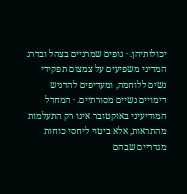יכולותיהן. · גופים שמרניים בצהל ובדרג המדיני משפיעים על צמצום תפקידי נשים ללוחמה, ומעדיפים להדגיש דימויים נשיים מסורתיים. · המחדל המודיעיני באוקטובר אינו רק התעלמות מהתראות, אלא ביטוי ליחסי כוחות מגדריים שבהם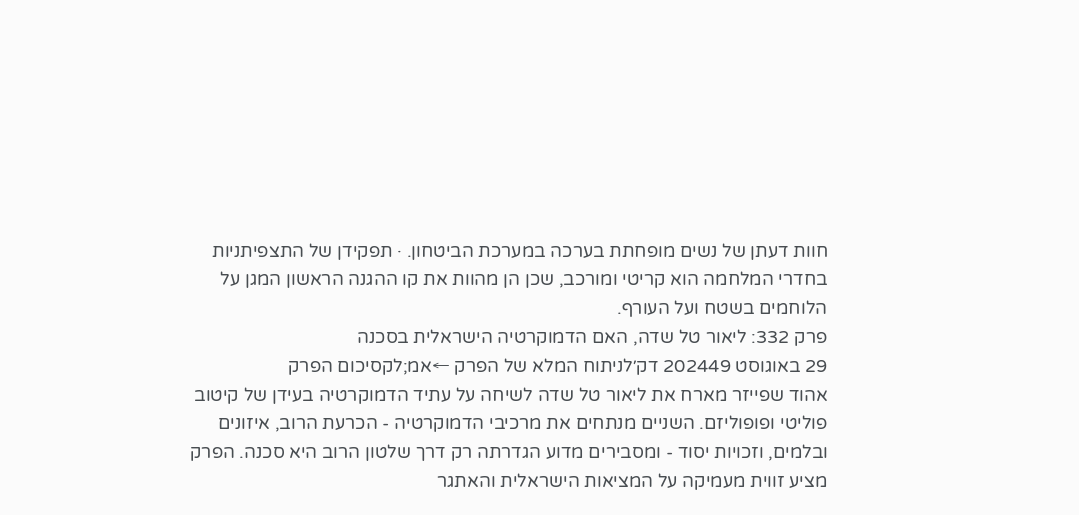חוות דעתן של נשים מופחתת בערכה במערכת הביטחון. · תפקידן של התצפיתניות בחדרי המלחמה הוא קריטי ומורכב, שכן הן מהוות את קו ההגנה הראשון המגן על הלוחמים בשטח ועל העורף.
פרק 332: ליאור טל שדה, האם הדמוקרטיה הישראלית בסכנה
29 באוגוסט 202449 דק׳לניתוח המלא של הפרק ←אמ;לקסיכום הפרק
אהוד שפייזר מארח את ליאור טל שדה לשיחה על עתיד הדמוקרטיה בעידן של קיטוב פוליטי ופופוליזם. השניים מנתחים את מרכיבי הדמוקרטיה - הכרעת הרוב, איזונים ובלמים, וזכויות יסוד - ומסבירים מדוע הגדרתה רק דרך שלטון הרוב היא סכנה. הפרק מציע זווית מעמיקה על המציאות הישראלית והאתגר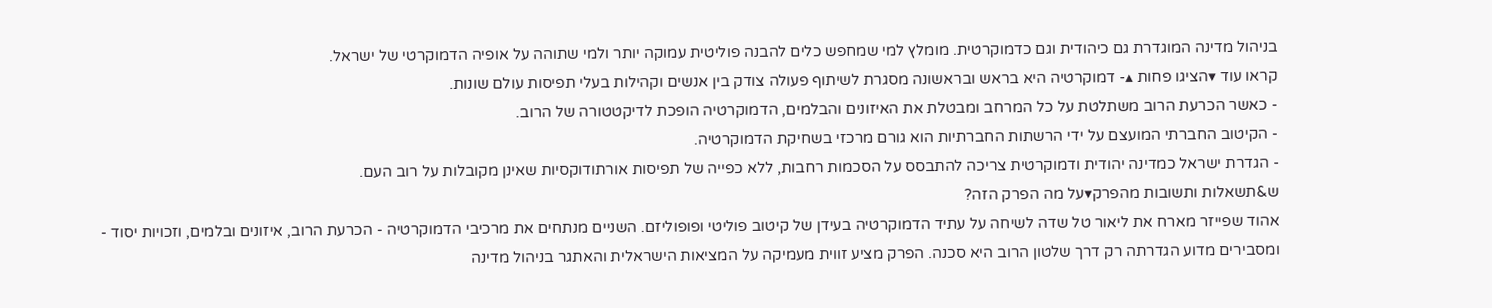בניהול מדינה המוגדרת גם כיהודית וגם כדמוקרטית. מומלץ למי שמחפש כלים להבנה פוליטית עמוקה יותר ולמי שתוהה על אופיה הדמוקרטי של ישראל.
קראו עוד ▾הציגו פחות ▴- דמוקרטיה היא בראש ובראשונה מסגרת לשיתוף פעולה צודק בין אנשים וקהילות בעלי תפיסות עולם שונות.
- כאשר הכרעת הרוב משתלטת על כל המרחב ומבטלת את האיזונים והבלמים, הדמוקרטיה הופכת לדיקטטורה של הרוב.
- הקיטוב החברתי המועצם על ידי הרשתות החברתיות הוא גורם מרכזי בשחיקת הדמוקרטיה.
- הגדרת ישראל כמדינה יהודית ודמוקרטית צריכה להתבסס על הסכמות רחבות, ללא כפייה של תפיסות אורתודוקסיות שאינן מקובלות על רוב העם.
ש&תשאלות ותשובות מהפרק▾על מה הפרק הזה?
אהוד שפייזר מארח את ליאור טל שדה לשיחה על עתיד הדמוקרטיה בעידן של קיטוב פוליטי ופופוליזם. השניים מנתחים את מרכיבי הדמוקרטיה - הכרעת הרוב, איזונים ובלמים, וזכויות יסוד - ומסבירים מדוע הגדרתה רק דרך שלטון הרוב היא סכנה. הפרק מציע זווית מעמיקה על המציאות הישראלית והאתגר בניהול מדינה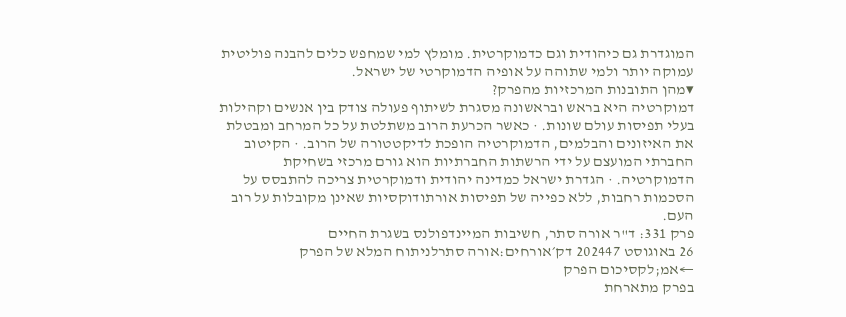המוגדרת גם כיהודית וגם כדמוקרטית. מומלץ למי שמחפש כלים להבנה פוליטית עמוקה יותר ולמי שתוהה על אופיה הדמוקרטי של ישראל.
▾מהן התובנות המרכזיות מהפרק?
דמוקרטיה היא בראש ובראשונה מסגרת לשיתוף פעולה צודק בין אנשים וקהילות בעלי תפיסות עולם שונות. · כאשר הכרעת הרוב משתלטת על כל המרחב ומבטלת את האיזונים והבלמים, הדמוקרטיה הופכת לדיקטטורה של הרוב. · הקיטוב החברתי המועצם על ידי הרשתות החברתיות הוא גורם מרכזי בשחיקת הדמוקרטיה. · הגדרת ישראל כמדינה יהודית ודמוקרטית צריכה להתבסס על הסכמות רחבות, ללא כפייה של תפיסות אורתודוקסיות שאינן מקובלות על רוב העם.
פרק 331: ד"ר אורה סתר, חשיבות המיינדפולנס בשגרת החיים
26 באוגוסט 202447 דק׳אורחים:אורה סתרלניתוח המלא של הפרק ←אמ;לקסיכום הפרק
בפרק מתארחת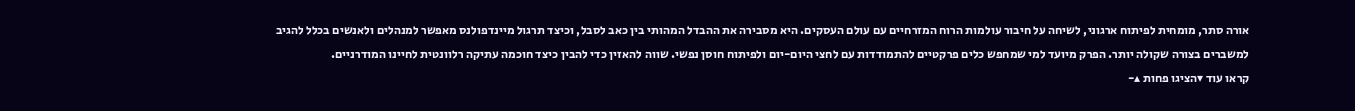אורה סתר, מומחית לפיתוח ארגוני, לשיחה על חיבור עולמות הרוח המזרחיים עם עולם העסקים. היא מסבירה את ההבדל המהותי בין כאב לסבל, וכיצד תרגול מיינדפולנס מאפשר למנהלים ולאנשים בכלל להגיב למשברים בצורה שקולה יותר. הפרק מיועד למי שמחפש כלים פרקטיים להתמודדות עם לחצי היום-יום ולפיתוח חוסן נפשי. שווה להאזין כדי להבין כיצד חוכמה עתיקה רלוונטית לחיינו המודרניים.
קראו עוד ▾הציגו פחות ▴-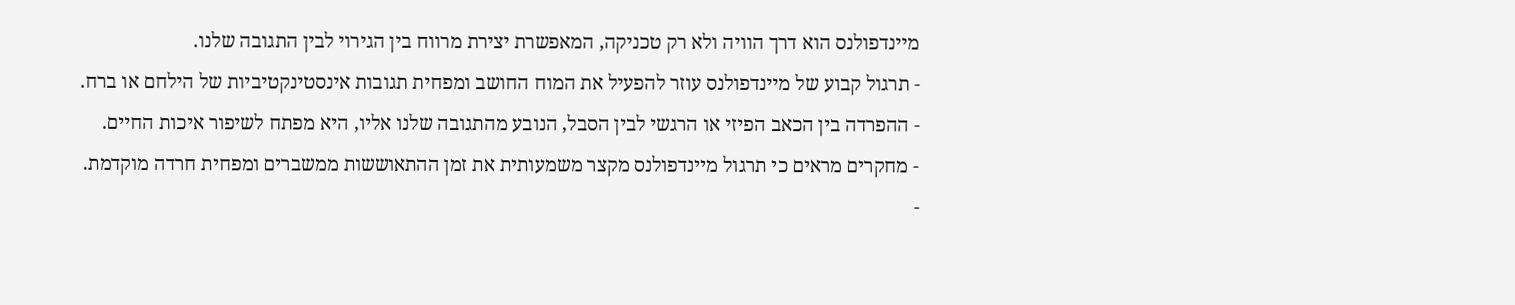מיינדפולנס הוא דרך הוויה ולא רק טכניקה, המאפשרת יצירת מרווח בין הגירוי לבין התגובה שלנו.
- תרגול קבוע של מיינדפולנס עוזר להפעיל את המוח החושב ומפחית תגובות אינסטינקטיביות של הילחם או ברח.
- ההפרדה בין הכאב הפיזי או הרגשי לבין הסבל, הנובע מהתגובה שלנו אליו, היא מפתח לשיפור איכות החיים.
- מחקרים מראים כי תרגול מיינדפולנס מקצר משמעותית את זמן ההתאוששות ממשברים ומפחית חרדה מוקדמת.
-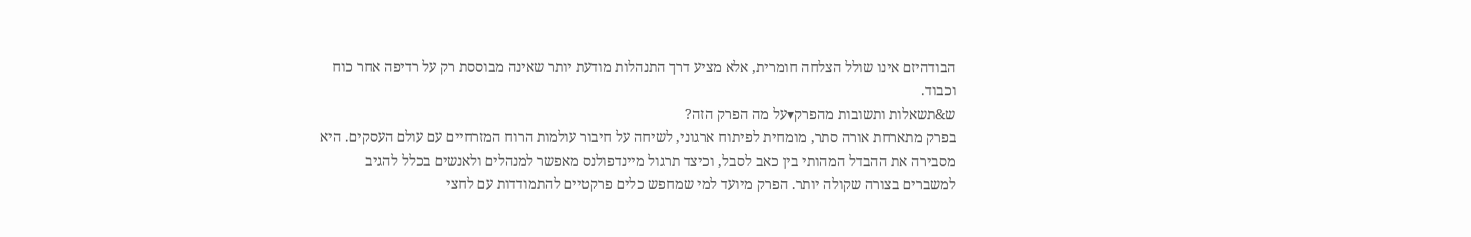הבודהיזם אינו שולל הצלחה חומרית, אלא מציע דרך התנהלות מודעת יותר שאינה מבוססת רק על רדיפה אחר כוח וכבוד.
ש&תשאלות ותשובות מהפרק▾על מה הפרק הזה?
בפרק מתארחת אורה סתר, מומחית לפיתוח ארגוני, לשיחה על חיבור עולמות הרוח המזרחיים עם עולם העסקים. היא מסבירה את ההבדל המהותי בין כאב לסבל, וכיצד תרגול מיינדפולנס מאפשר למנהלים ולאנשים בכלל להגיב למשברים בצורה שקולה יותר. הפרק מיועד למי שמחפש כלים פרקטיים להתמודדות עם לחצי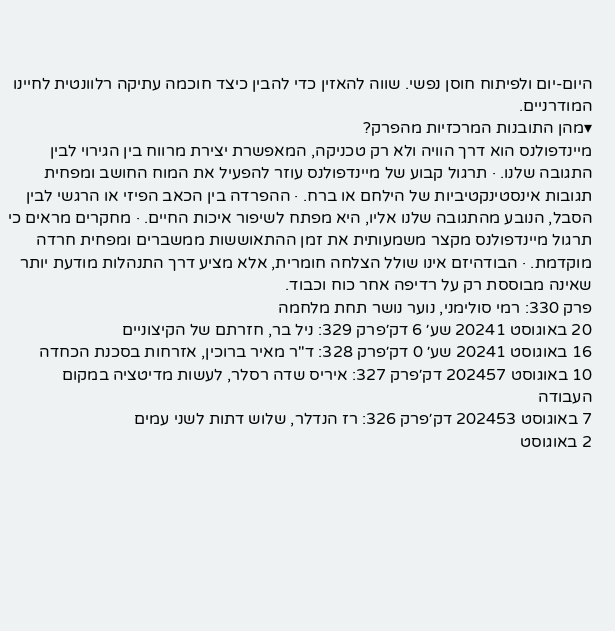היום-יום ולפיתוח חוסן נפשי. שווה להאזין כדי להבין כיצד חוכמה עתיקה רלוונטית לחיינו המודרניים.
▾מהן התובנות המרכזיות מהפרק?
מיינדפולנס הוא דרך הוויה ולא רק טכניקה, המאפשרת יצירת מרווח בין הגירוי לבין התגובה שלנו. · תרגול קבוע של מיינדפולנס עוזר להפעיל את המוח החושב ומפחית תגובות אינסטינקטיביות של הילחם או ברח. · ההפרדה בין הכאב הפיזי או הרגשי לבין הסבל, הנובע מהתגובה שלנו אליו, היא מפתח לשיפור איכות החיים. · מחקרים מראים כי תרגול מיינדפולנס מקצר משמעותית את זמן ההתאוששות ממשברים ומפחית חרדה מוקדמת. · הבודהיזם אינו שולל הצלחה חומרית, אלא מציע דרך התנהלות מודעת יותר שאינה מבוססת רק על רדיפה אחר כוח וכבוד.
פרק 330: רמי סולימני, נוער נושר תחת מלחמה
20 באוגוסט 20241 שע׳ 6 דק׳פרק 329: ניל בר, חזרתם של הקיצוניים
16 באוגוסט 20241 שע׳ 0 דק׳פרק 328: ד"ר מאיר ברוכין, אזרחות בסכנת הכחדה
10 באוגוסט 202457 דק׳פרק 327: איריס שדה רסלר, לעשות מדיטציה במקום העבודה
7 באוגוסט 202453 דק׳פרק 326: רז הנדלר, שלוש דתות לשני עמים
2 באוגוסט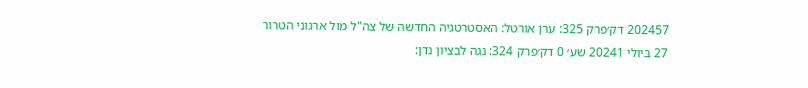202457 דק׳פרק 325: ערן אורטל: האסטרטגיה החדשה של צה"ל מול ארגוני הטרור
27 ביולי 20241 שע׳ 0 דק׳פרק 324: נגה לבציון נדן: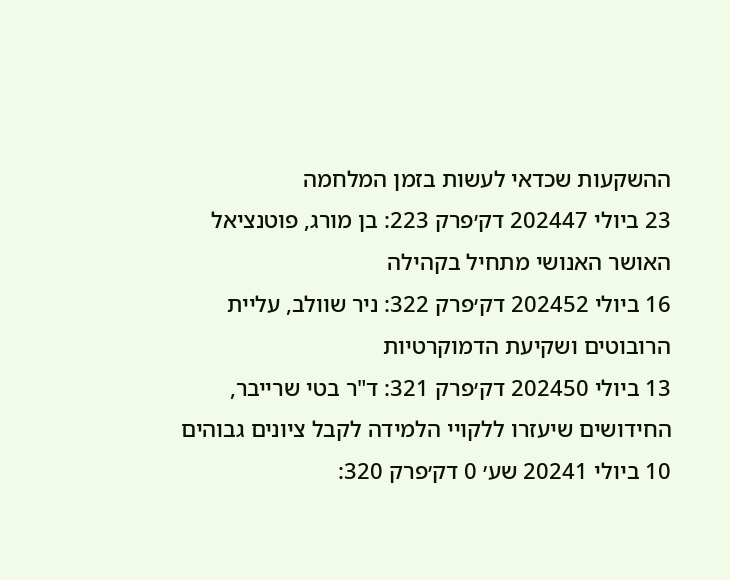ההשקעות שכדאי לעשות בזמן המלחמה
23 ביולי 202447 דק׳פרק 223: בן מורג, פוטנציאל האושר האנושי מתחיל בקהילה
16 ביולי 202452 דק׳פרק 322: ניר שוולב, עליית הרובוטים ושקיעת הדמוקרטיות
13 ביולי 202450 דק׳פרק 321: ד"ר בטי שרייבר, החידושים שיעזרו ללקויי הלמידה לקבל ציונים גבוהים
10 ביולי 20241 שע׳ 0 דק׳פרק 320: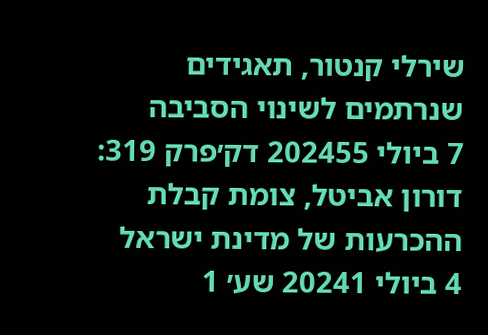שירלי קנטור, תאגידים שנרתמים לשינוי הסביבה
7 ביולי 202455 דק׳פרק 319: דורון אביטל, צומת קבלת ההכרעות של מדינת ישראל
4 ביולי 20241 שע׳ 1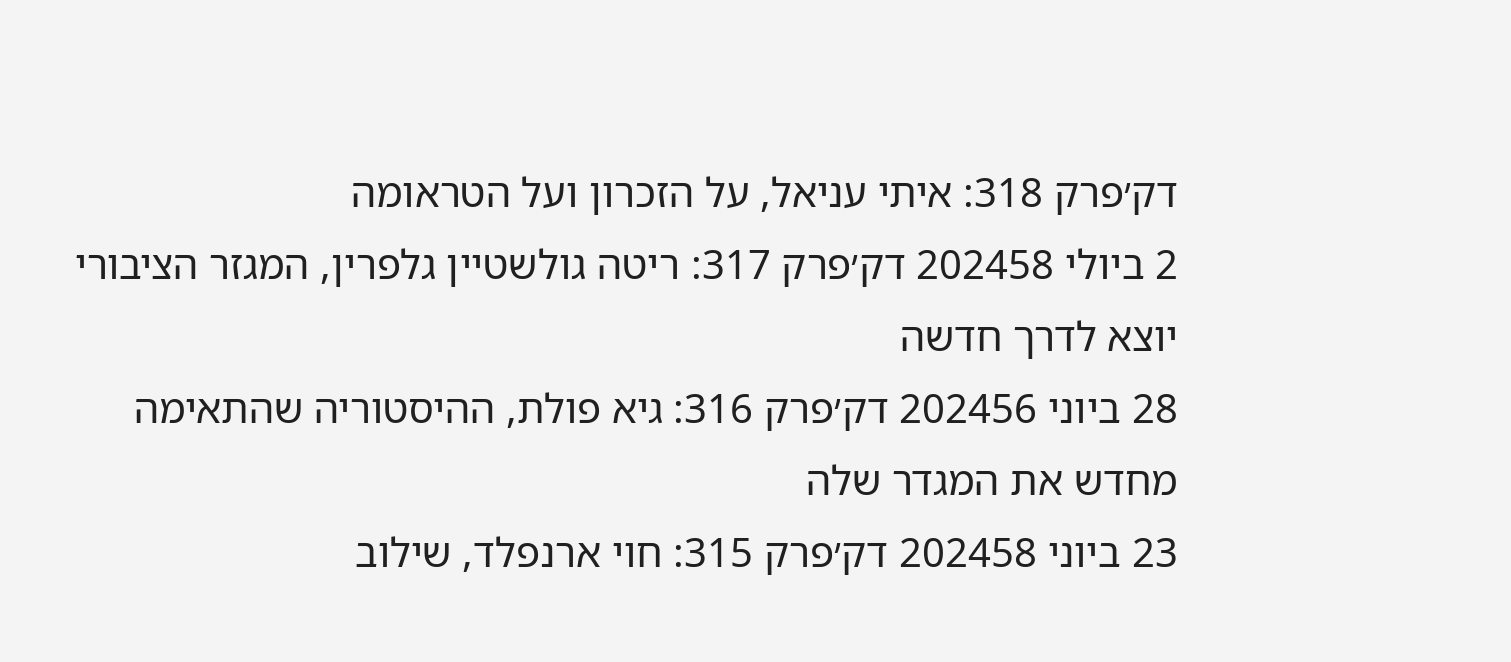דק׳פרק 318: איתי עניאל, על הזכרון ועל הטראומה
2 ביולי 202458 דק׳פרק 317: ריטה גולשטיין גלפרין, המגזר הציבורי יוצא לדרך חדשה
28 ביוני 202456 דק׳פרק 316: גיא פולת, ההיסטוריה שהתאימה מחדש את המגדר שלה
23 ביוני 202458 דק׳פרק 315: חוי ארנפלד, שילוב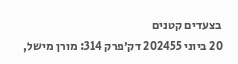בצעדים קטנים
20 ביוני 202455 דק׳פרק 314: מורן מישל,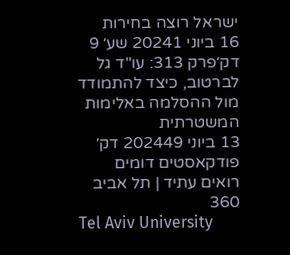ישראל רוצה בחירות
16 ביוני 20241 שע׳ 9 דק׳פרק 313: עו"ד גל לברטוב, כיצד להתמודד מול ההסלמה באלימות המשטרתית
13 ביוני 202449 דק׳
פודקאסטים דומים
רואים עתיד | תל אביב 360
Tel Aviv University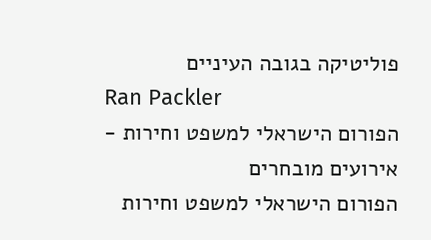פוליטיקה בגובה העיניים
Ran Packler
הפורום הישראלי למשפט וחירות - אירועים מובחרים
הפורום הישראלי למשפט וחירות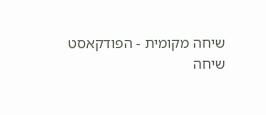שיחה מקומית - הפודקאסט
שיחה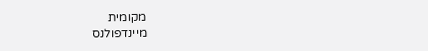מקומית
מיינדפולנס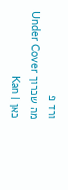ורד פ
מה שכרוך Under Cover
כאן | Kan